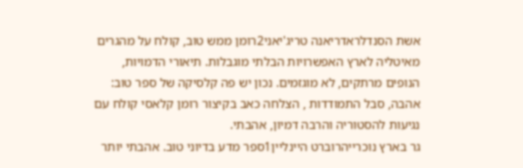אשת הסנדלראדריאנה טריג'יאני2רומן ממש טוב, קולח על מהגרים מאיטליה לארץ האפשרויות הבלתי מוגבלות. תיאורי הדמויות, הנופים מרתקים, לא מוגזמים. נכון יש פה קלסיקה של ספר טוב: אהבה, סבל התמודדות , הצלחה כאב בקיצור רומן קלאסי קולח עם נגיעות להסטוריה והרבה דמיון, אהבתי.
גר בארץ נוכרייהרוברט היינליין1ספר מדע בדיוני טוב. אהבתי יותר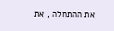את ההתחלה , את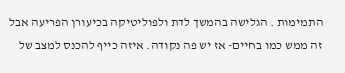התמימות . הגלישה בהמשך לדת ולפוליטיקה בכיעורן הפריעה אבל זה ממש כמו בחיים- אז יש פה נקודה. איזה כייף להכנס למצב של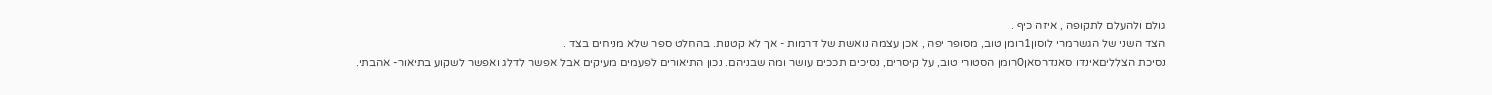גולם ולהעלם לתקופה , איזה כיף .
הצד השני של הגשרמרי לוסון1רומן טוב, מסופר יפה , אכן עצמה נואשת של דרמות - אך לא קטנות. בהחלט ספר שלא מניחים בצד .
נסיכת הצלליםאינדו סאנדרסאן0רומן הסטורי טוב, על קיסרים, נסיכים תככים עושר ומה שבניהם. נכון התיאורים לפעמים מעיקים אבל אפשר לדלג ואפשר לשקוע בתיאור- אהבתי.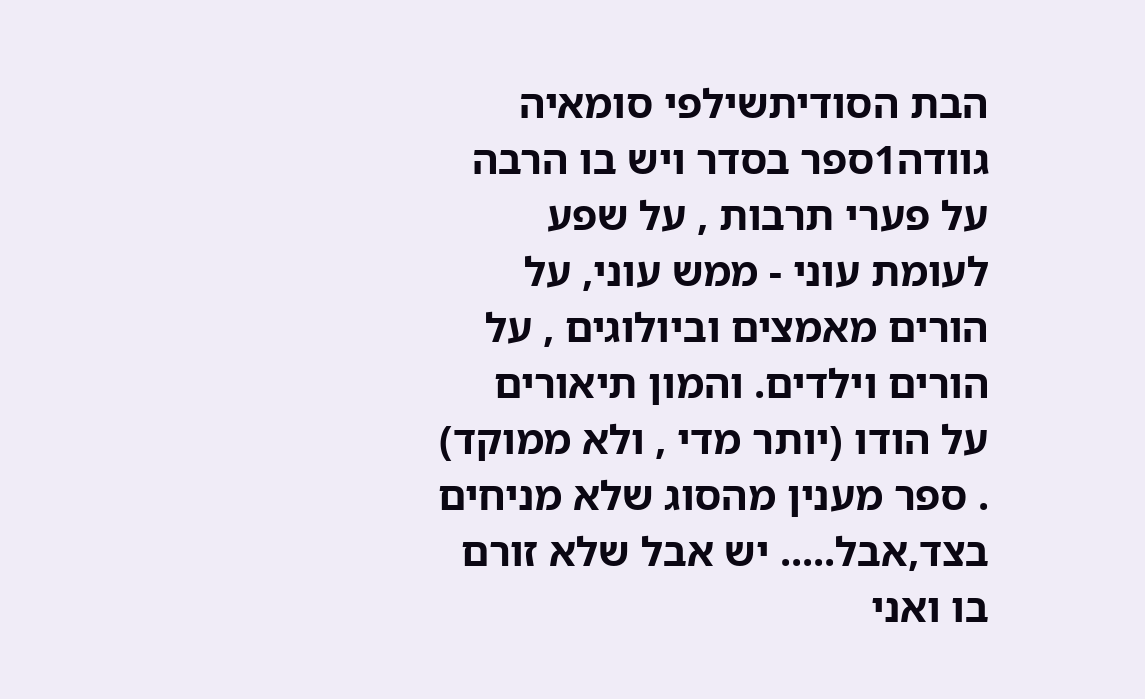הבת הסודיתשילפי סומאיה גוודה1ספר בסדר ויש בו הרבה על פערי תרבות , על שפע לעומת עוני - ממש עוני, על הורים מאמצים וביולוגים , על הורים וילדים. והמון תיאורים על הודו (יותר מדי , ולא ממוקד) . ספר מענין מהסוג שלא מניחים בצד,אבל..... יש אבל שלא זורם בו ואני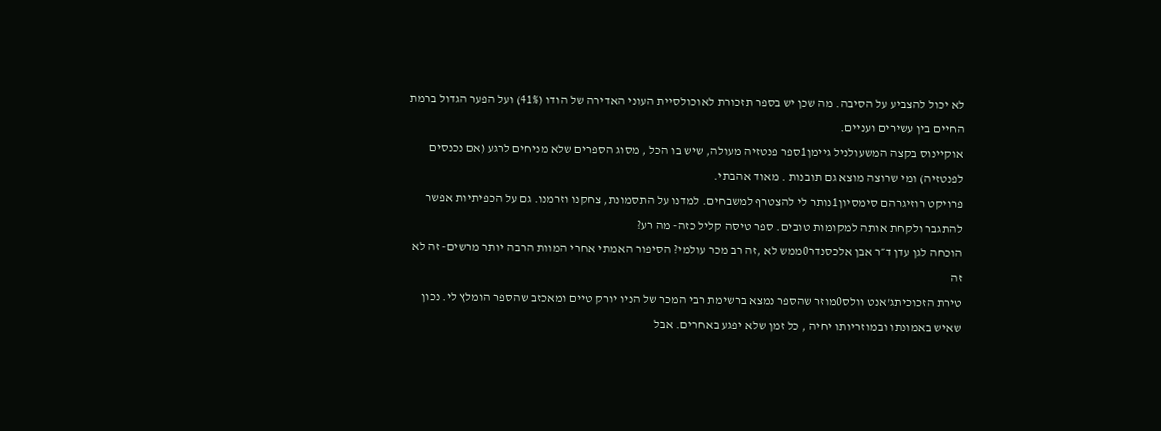לא יכול להצביע על הסיבה. מה שכן יש בספר תזכורת לאוכולסיית העוני האדירה של הודו (41%) ועל הפער הגדול ברמת החיים בין עשירים ועניים.
אוקיינוס בקצה המשעולניל גיימן1ספר פנטזיה מעולה, שיש בו הכל , מסוג הספרים שלא מניחים לרגע (אם נכנסים לפנטזיה) ומי שרוצה מוצא גם תובנות . מאוד אהבתי.
פרויקט רוזיגרהם סימסיון1נותר לי להצטרף למשבחים. למדנו על התסמונת, צחקנו וזרמנו. גם על הכפיתיות אפשר להתגבר ולקחת אותה למקומות טובים. ספר טיסה קליל כזה- מה רע?
הוכחה לגן עדן ד״ר אבן אלכסנדר0ממש לא ,זה רב מכר עולמי? הסיפור האמתי אחרי המוות הרבה יותר מרשים- זה לא זה
טירת הזכוכיתג'אנט וולס0מוזר שהספר נמצא ברשימת רבי המכר של הניו יורק טיים ומאכזב שהספר הומלץ לי. נכון שאיש באמונתו ובמוזריותו יחיה , כל זמן שלא יפגע באחרים. אבל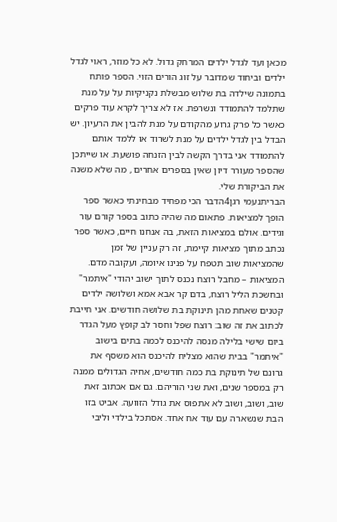מכאן ועד לגדל ילדים המרחק גדול. לא כל מוזר, ראוי לגדל ילדים וביחוד שמדובר על זוג הורים הזוי. הספר פותח בתמונה שילדה בת שלוש מבשלת נקניקיות על על מנת שתלמד להתמודד ונשרפת. אז לא צריך לקרא עוד פרקים כאשר כל פרק גרוע מהקודם על מנת להבין את הרעיון. יש הבדל בין לגדל ילדים על מנת לשרוד או ללמד אותם להתמודד אני בדרך הקשה לבין הזנחה פושעת. או שייתכן שהספר מעורר דיון שאין בספרים אחרים , מה שלא משנה את הביקורת שלי.
הבריתנעמי רגן4הדבר הכי מפחיד מבחינתי כאשר ספר הופך למציאות. פתאום מה שהיה כתוב בספר קורם עור וגידים. אולם במציאות הזאת, בה אנחנו חיים, כאשר ספר נכתב מתוך מציאות קיימת, זה רק עניין של זמן שהמציאות שוב תטפח על פנינו איומה, ועקובה מדם. המציאות – מחבל רוצח נכנס לתוך ישוב יהודי "איתמר" ובחשכת הליל רוצח, בדם קר אבא אמא ושלושה ילדים קטנים שאחת מהן תינוקת בת שלושה חודשים. אני חייבת לכתוב את זה שוב: רוצח שפל וחסר לב קופץ מעל הגדר ביום שישי בלילה מנסה להיכנס לכמה בתים בישוב "איתמר" בבית שהוא מצליח להיכנס הוא משסף את גרונם של תינוקת בת כמה חודשים, אחיה הגדולים ממנה רק במספר שנים, ואת שני הוריהם. גם אם אכתוב זאת שוב, ושוב, ושוב לא אתפוס את גודל הזוועה. אביט בזו הבת שנשארה עם עוד אח אחד. אסתכל בילדי וליבי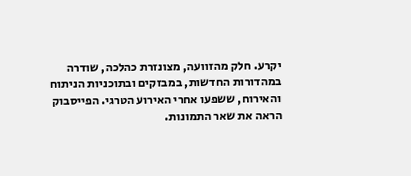יקרע. חלק מהזוועה, מצונזרת כהלכה, שודרה במהדורות החדשות, במבזקים ובתוכניות הניתוח והאירוח, ששפעו אחרי האירוע הטרגי. הפייסבוק הראה את שאר התמונות.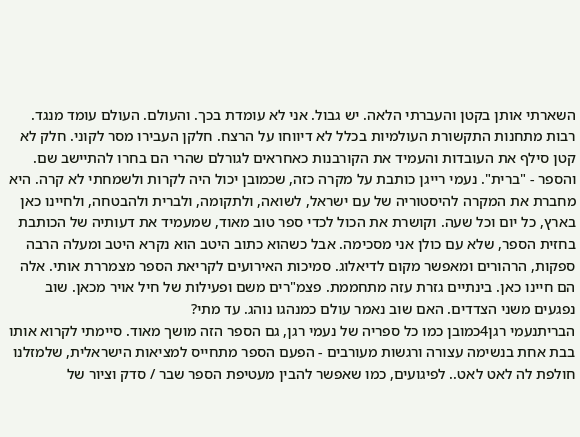השארתי אותן בקטן והעברתי הלאה. יש גבול. אני לא עומדת בכך. והעולם. העולם עומד מנגד. רבות מתחנות התקשורת העולמיות בכלל לא דיווחו על הרצח. חלקן העבירו מסר לקוני. חלק לא קטן סילף את העובדות והעמיד את הקורבנות כאחראים לגורלם שהרי הם בחרו להתיישב שם. והספר - "ברית". נעמי רייגן כותבת על מקרה כזה, שכמובן יכול היה לקרות ולשמחתי לא קרה. היא מחברת את המקרה להיסטוריה של עם ישראל, לשואה, ולתקומה, ולברית ולהבטחה, ולחיינו כאן בארץ, כל יום וכל שעה. וקושרת את הכול לכדי ספר טוב מאוד, שמעמיד את דעותיה של הכותבת בחזית הספר, שלא עם כולן אני מסכימה. אבל כשהוא כתוב היטב הוא נקרא היטב ומעלה הרבה ספקות, הרהורים ומאפשר מקום לדיאלוג. סמיכות האירועים לקריאת הספר מצמררת אותי. אלה הם חיינו כאן. בינתיים גזרת עזה מתחממת. פצמ"רים משם ופעילות של חיל אויר מכאן. שוב נפגעים משני הצדדים. האם שוב נאמר עולם כמנהגו נוהג. עד מתי?
הבריתנעמי רגן4כמובן כמו כל ספריה של נעמי רגן, גם הספר הזה מושך מאוד. סיימתי לקרוא אותו בבת אחת בנשימה עצורה ורגשות מעורבים - הפעם הספר מתחייס למציאות הישראלית, שלמזלנו חולפת לה לאט לאט.. לפיגועים, כמו שאפשר להבין מעטיפת הספר שבר / סדק וציור של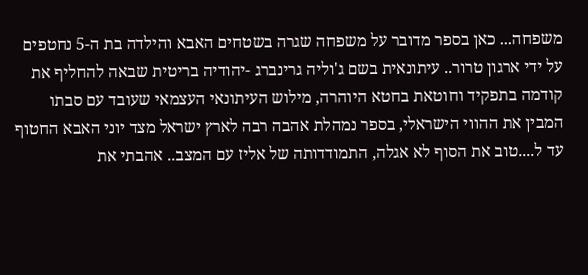משפחה... כאן בספר מדובר על משפחה שגרה בשטחים האבא והילדה בת ה-5 נחטפים על ידי ארגון טרור.. עיתונאית בשם ג'וליה גרינברג -יהודיה בריטית שבאה להחליף את קודמה בתפקיד וחוטאת בחטא היוהרה, מילוש העיתונאי העצמאי שעובד עם סבתו המבין את ההווי הישראלי, בספר נמהלת אהבה רבה לארץ ישראל מצד יוני האבא החטוף עד ל....טוב את הסוף לא אגלה, התמודדותה של אליז עם המצב.. אהבתי את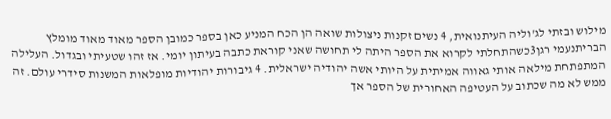מילוש ובזתי לג'וליה העיתנואית, 4 נשים זקנות ניצולות שואה הן הכח המניע כאן בספר כמובן הספר מאוד מאוד מומלץ
הבריתנעמי רגן3כשהתחלתי לקרוא את הספר היתה לי תחושה שאני קוראת כתבה בעיתון יומי. אז זהו שטעיתי ובגדול. העלילה המתפתחת מילאה אותי גאווה אמיתית על היותי אשה יהודיה ישראלית. 4 גיבורות יהודיות מופלאות המשנות סידרי עולם. זה ממש לא מה שכתוב על העטיפה האחורית של הספר אך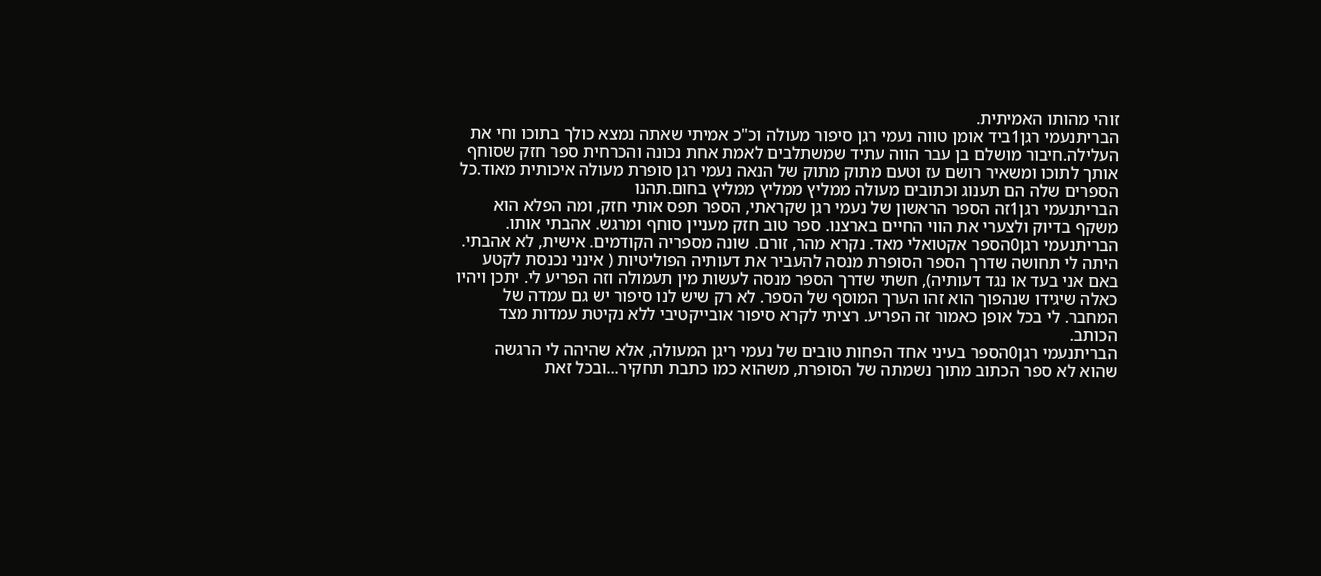זוהי מהותו האמיתית.
הבריתנעמי רגן1ביד אומן טווה נעמי רגן סיפור מעולה וכ"כ אמיתי שאתה נמצא כולך בתוכו וחי את העלילה.חיבור מושלם בן עבר הווה עתיד שמשתלבים לאמת אחת נכונה והכרחית ספר חזק שסוחף אותך לתוכו ומשאיר רושם עז וטעם מתוק מתוק של הנאה נעמי רגן סופרת מעולה איכותית מאוד.כל הספרים שלה הם תענוג וכתובים מעולה ממליץ ממליץ ממליץ בחום.תהנו
הבריתנעמי רגן1זה הספר הראשון של נעמי רגן שקראתי, הספר תפס אותי חזק, ומה הפלא הוא משקף בדיוק ולצערי את הווי החיים בארצנו. ספר טוב חזק מעניין סוחף ומרגש. אהבתי אותו.
הבריתנעמי רגן0הספר אקטואלי מאד. נקרא מהר, זורם. שונה מספריה הקודמים. אישית, לא אהבתי. היתה לי תחושה שדרך הספר הסופרת מנסה להעביר את דעותיה הפוליטיות ( אינני נכנסת לקטע באם אני בעד או נגד דעותיה), חשתי שדרך הספר מנסה לעשות מין תעמולה וזה הפריע לי. יתכן ויהיו כאלה שיגידו שנהפוך הוא זהו הערך המוסף של הספר. לא רק שיש לנו סיפור יש גם עמדה של המחבר. לי בכל אופן כאמור זה הפריע. רציתי לקרא סיפור אובייקטיבי ללא נקיטת עמדות מצד הכותב.
הבריתנעמי רגן0הספר בעיני אחד הפחות טובים של נעמי ריגן המעולה, אלא שהיהה לי הרגשה שהוא לא ספר הכתוב מתוך נשמתה של הסופרת, משהוא כמו כתבת תחקיר...ובכל זאת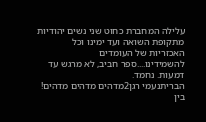עלילה המחברת כחוט שני נשים יהודיות מתקופת השואה ועד ימינו וכל האכזריות של העומדים להשמידינו....ספר חביב, לא מרגש עד דמעות. נחמד.
הבריתנעמי רגן2מדהים מדהים מדהים! בין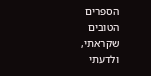הספרים הטובים שקראתי, ולדעתי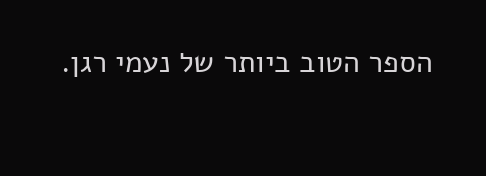הספר הטוב ביותר של נעמי רגן.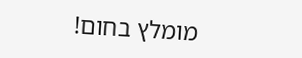מומלץ בחום!